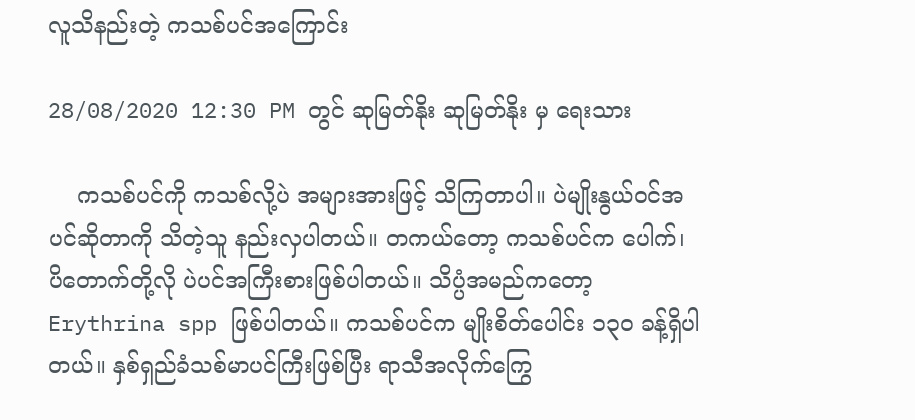လူသိနည်းတဲ့ ကသစ်ပင်အကြောင်း

28/08/2020 12:30 PM တွင် ဆုမြတ်နိုး ဆုမြတ်နိုး မှ ရေးသား

    ကသစ်ပင်ကို ကသစ်လို့ပဲ အများအားဖြင့် သိကြတာပါ။ ပဲမျိုးနွယ်ဝင်အပင်ဆိုတာကို သိတဲ့သူ နည်းလှပါတယ်။ တကယ်တော့ ကသစ်ပင်က ပေါက်၊ ပိတောက်တို့လို ပဲပင်အကြီးစားဖြစ်ပါတယ်။ သိပ္ပံအမည်ကတော့ Erythrina spp ဖြစ်ပါတယ်။ ကသစ်ပင်က မျိုးစိတ်ပေါင်း ၁၃၀ ခန့်ရှိပါတယ်။ နှစ်ရှည်ခံသစ်မာပင်ကြီးဖြစ်ပြီး ရာသီအလိုက်ကြွေ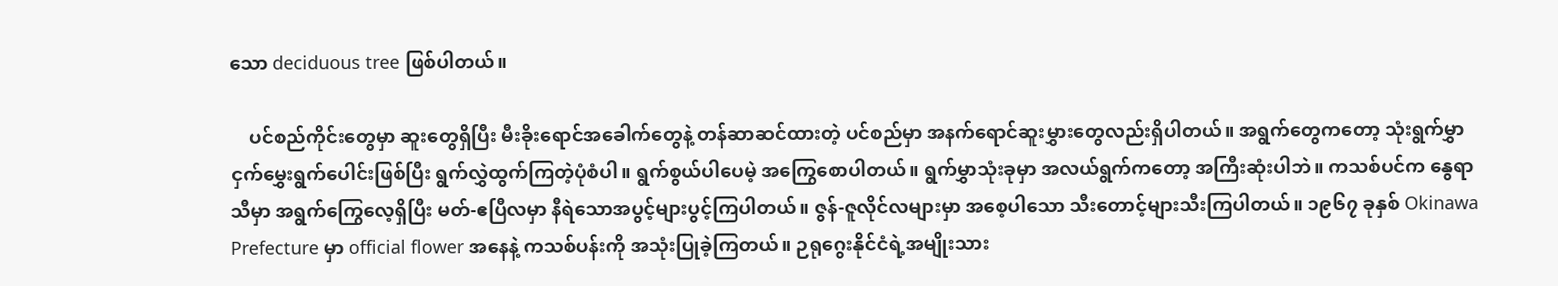သော deciduous tree ဖြစ်ပါတယ်။

    ပင်စည်ကိုင်းတွေမှာ ဆူးတွေရှိပြီး မီးခိုးရောင်အခေါက်တွေနဲ့ တန်ဆာဆင်ထားတဲ့ ပင်စည်မှာ အနက်ရောင်ဆူးမွှားတွေလည်းရှိပါတယ်။ အရွက်တွေကတော့ သုံးရွက်မွှာငှက်မွှေးရွက်ပေါင်းဖြစ်ပြီး ရွက်လွှဲထွက်ကြတဲ့ပုံစံပါ။ ရွက်စွယ်ပါပေမဲ့ အကြွေစောပါတယ်။ ရွက်မွှာသုံးခုမှာ အလယ်ရွက်ကတော့ အကြီးဆုံးပါဘဲ။ ကသစ်ပင်က နွေရာသီမှာ အရွက်ကြွေလေ့ရှိပြီး မတ်-ဧပြီလမှာ နီရဲသောအပွင့်များပွင့်ကြပါတယ်။ ဇွန်-ဇူလိုင်လများမှာ အစေ့ပါသော သီးတောင့်များသီးကြပါတယ်။ ၁၉၆၇ ခုနှစ် Okinawa Prefecture မှာ official flower အနေနဲ့ ကသစ်ပန်းကို အသုံးပြုခဲ့ကြတယ်။ ဉရု‌ဂွေးနိုင်ငံရဲ့အမျိုးသား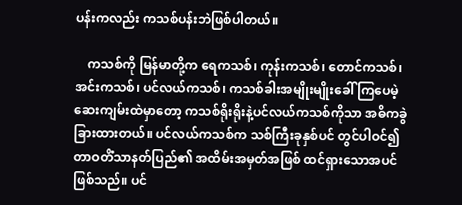ပန်းကလည်း ကသစ်ပန်းဘဲဖြစ်ပါတယ်။

    ကသစ်ကို မြန်မာတို့က ရေကသစ်၊ ကုန်းကသစ်၊ တောင်ကသစ်၊ အင်းကသစ်၊ ပင်လယ်ကသစ်၊ ကသစ်ခါးအမျိုးမျိုးခေါ် ကြပေမဲ့ ဆေးကျမ်းထဲမှာတော့ ကသစ်ရိုးရိုးနဲ့ပင်လယ်ကသစ်ကိုသာ အဓိကခွဲခြားထားတယ်။ ပင်လယ်ကသစ်က သစ်ကြီးခုနှစ်ပင် တွင်ပါဝင်၍ တာဝတိံသာနတ်ပြည်၏ အထိမ်းအမှတ်အဖြစ် ထင်ရှားသောအပင်ဖြစ်သည်။ ပင်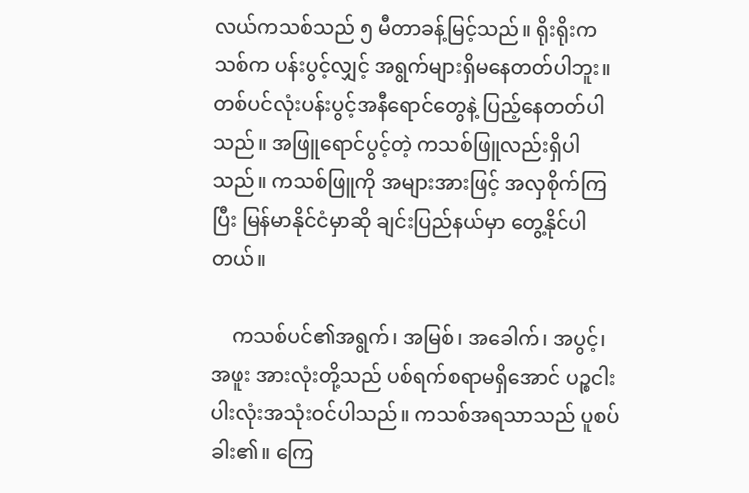လယ်ကသစ်သည် ၅ မီတာခန့်မြင့်သည်။ ရိုးရိုးကသစ်က ပန်းပွင့်လျှင့် အရွက်များရှိမနေတတ်ပါဘူး။ တစ်ပင်လုံးပန်းပွင့်အနီ‌ရောင်တွေနဲ့ ပြည့်နေတတ်ပါသည်။ အဖြူရောင်ပွင့်တဲ့ ကသစ်ဖြူလည်းရှိပါသည်။ ကသစ်ဖြူကို အများအားဖြင့် အလှစိုက်ကြပြီး မြန်မာနိုင်ငံမှာဆို ချင်းပြည်နယ်မှာ တွေ့နိုင်ပါတယ်။

    ကသစ်ပင်၏အရွက်၊ အမြစ်၊ အခေါက်၊ အပွင့်၊ အဖူး အားလုံးတို့သည် ပစ်ရက်စရာမရှိအောင် ပဉ္စငါးပါးလုံးအသုံးဝင်ပါသည်။ ကသစ်အရသာသည် ပူစပ်ခါး၏။ ကြေ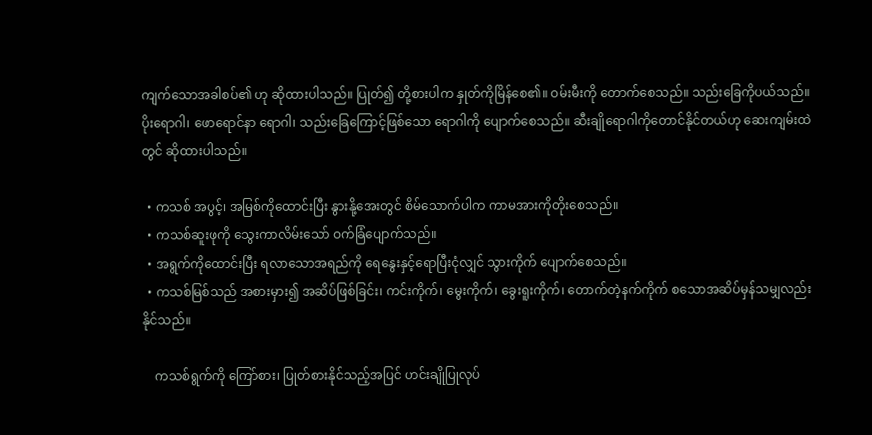ကျက်သောအခါစပ်၏ ဟု ဆိုထားပါသည်။ ပြုတ်၍ တို့စားပါက နှုတ်ကိုမြိန်စေ၏။ ဝမ်းမီးကို တောက်စေသည်။ သည်းခြေကိုပယ်သည်။ ပိုးရောဂါ၊ ဖောရောင်နာ ရောဂါ၊ သည်းခြေကြောင့်ဖြစ်သော ရောဂါကို ပျောက်စေသည်။ ဆီးချိုရောဂါကိုတောင်နိုင်တယ်ဟု ဆေးကျမ်းထဲတွင် ဆိုထားပါသည်။

  • ကသစ် အပွင့်၊ အမြစ်ကိုထောင်းပြီး နွားနို့အေးတွင် စိမ်သောက်ပါက ကာမအားကိုတိုးစေသည်။
  • ကသစ်ဆူးဖုကို သွေးကာလိမ်းသော် ဝက်ခြံပျောက်သည်။
  • အရွက်ကိုထောင်းပြီး ရလာသောအရည်ကို ရေနွေးနှင့်ရောပြီးငုံလျှင် သွားကိုက် ပျောက်စေသည်။
  • ကသစ်မြစ်သည် အစားမှား၍ အဆိပ်ဖြစ်ခြင်း၊ ကင်းကိုက်၊ မွေးကိုက်၊ ခွေးရူးကိုက်၊ တောက်တဲ့နက်ကိုက် စသောအဆိပ်မှန်သမျှလည်းနိုင်သည်။

    ကသစ်ရွက်ကို ကြော်စား၊ ပြုတ်စားနိုင်သည့်အပြင် ဟင်းချိုပြုလုပ်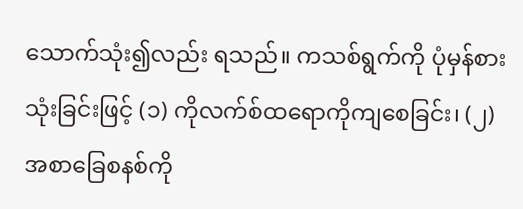သောက်သုံး၍လည်း ရသည်။ ကသစ်ရွက်ကို ပုံမှန်စားသုံးခြင်းဖြင့် (၁) ကိုလက်စ်ထရောကိုကျစေခြင်း၊ (၂) အစာခြေစနစ်ကို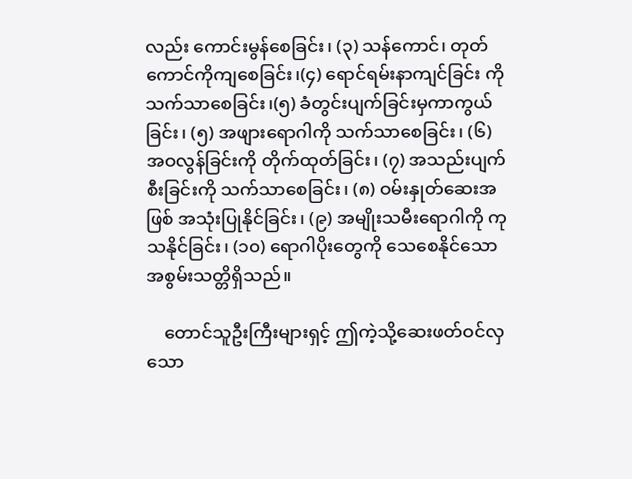လည်း ကောင်းမွန်စေခြင်း၊ (၃) သန်ကောင်၊ တုတ်ကောင်ကိုကျစေခြင်း၊(၄) ရောင်ရမ်းနာကျင်ခြင်း ကိုသက်သာစေခြင်း၊(၅) ခံတွင်းပျက်ခြင်းမှကာကွယ်ခြင်း၊ (၅) အဖျားရောဂါကို သက်သာစေခြင်း၊ (၆) အဝလွန်ခြင်းကို တိုက်ထုတ်ခြင်း၊ (၇) အသည်းပျက်စီးခြင်းကို သက်သာစေခြင်း၊ (၈) ဝမ်းနှုတ်ဆေးအဖြစ် အသုံးပြုနိုင်ခြင်း၊ (၉) အမျိုးသမီးရောဂါကို ကုသနိုင်ခြင်း၊ (၁၀) ရောဂါပိုးတွေကို သေစေနိုင်သော အစွမ်းသတ္တိရှိသည်။

    တောင်သူဦးကြီးများရှင့် ဤကဲ့သို့ဆေးဖတ်ဝင်လှသော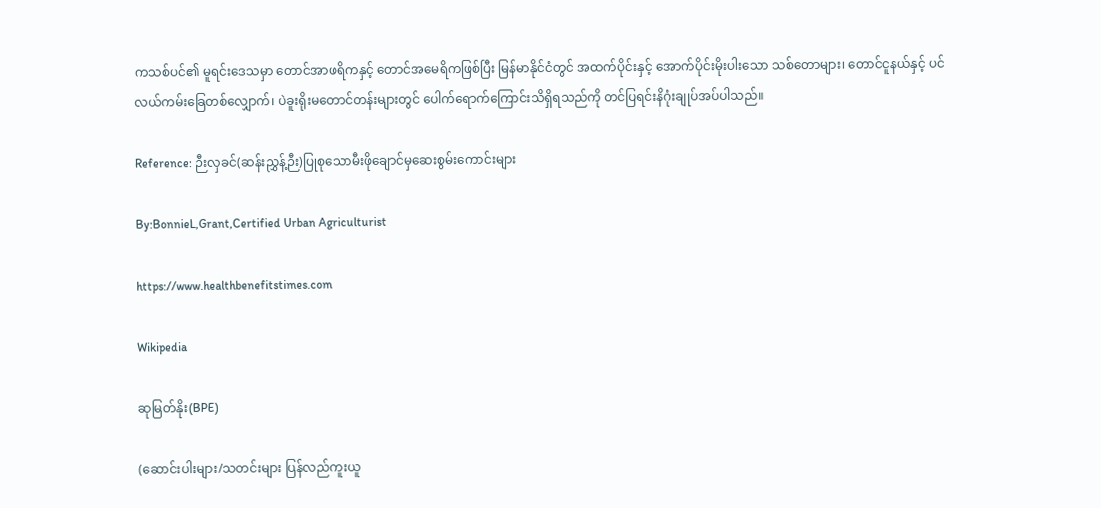ကသစ်ပင်၏ မူရင်း‌ဒေသမှာ တောင်အာဖရိကနှင့် တောင်အမေရိကဖြစ်ပြီး မြန်မာနိုင်ငံတွင် အထက်ပိုင်းနှင့် အောက်ပိုင်းမိုးပါးသော သစ်တောများ၊ တောင်ငူနယ်နှင့် ပင်လယ်ကမ်းခြေတစ်လျှောက်၊ ပဲခူးရိုးမတောင်တန်းများတွင် ပေါက်ရောက်ကြောင်းသိရှိရသည်ကို တင်ပြရင်းနိဂုံးချုပ်အပ်ပါသည်။

Reference: ဉီးလှခင်(ဆန်းညွှန့်ဉီး)ပြုစုသောမီးဖိုချောင်မှဆေးစွမ်းကောင်းများ

By:BonnieL,Grant,Certified Urban Agriculturist

https://www.healthbenefitstimes.com

Wikipedia

ဆုမြတ်နိုး(BPE)

(ဆောင်းပါးများ/သတင်းများ ပြန်လည်ကူးယူ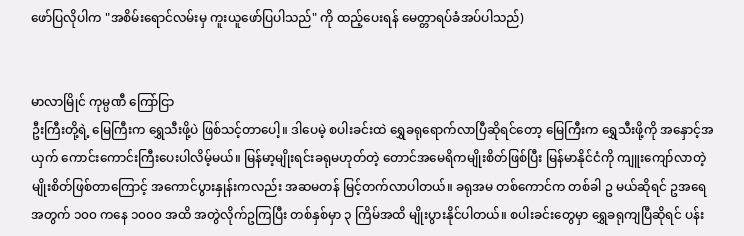ဖော်ပြလိုပါက "အစိမ်းရောင်လမ်းမှ ကူးယူဖော်ပြပါသည်" ကို ထည့်ပေးရန် မေတ္တာရပ်ခံအပ်ပါသည်)


မာလာမြိုင် ကုမ္ပဏီ ကြော်ငြာ
ဦးကြီးတို့ရဲ့ မြေကြီးက ရွှေသီးဖို့ပဲ ဖြစ်သင့်တာပေါ့။ ဒါပေမဲ့ စပါးခင်းထဲ ရွှေခရုရောက်လာပြီဆိုရင်တော့ မြေကြီးက ရွှေသီးဖို့ကို အနှောင့်အယှက် ကောင်းကောင်းကြီးပေးပါလိမ့်မယ်။ မြန်မာ့မျိုးရင်းခရုမဟုတ်တဲ့ တောင်အမေရိကမျိုးစိတ်ဖြစ်ပြီး မြန်မာနိုင်ငံကို ကျူးကျော်လာတဲ့ မျိုးစိတ်ဖြစ်တာကြောင့် အကောင်ပွားနှုန်းကလည်း အဆမတန် မြင့်တက်လာပါတယ်။ ခရုအမ တစ်ကောင်က တစ်ခါ ဥ မယ်ဆိုရင် ဥအရေအတွက် ၁၀၀ ကနေ ၁၀၀၀ အထိ အတွဲလိုက်ဥကြပြီး တစ်နှစ်မှာ ၃ ကြိမ်အထိ မျိုးပွားနိုင်ပါတယ်။ စပါးခင်းတွေမှာ ရွှေခရုကျပြီဆိုရင် ပန်း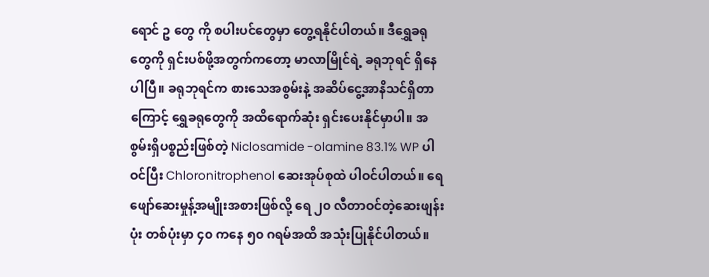ရောင် ဥ တွေ ကို စပါးပင်တွေမှာ တွေ့ရနိုင်ပါတယ်။ ဒီရွှေခရုတွေကို ရှင်းပစ်ဖို့အတွက်ကတော့ မာလာမြိုင်ရဲ့ ခရုဘုရင် ရှိနေပါပြီ။ ခရုဘုရင်က စားသေအစွမ်းနဲ့ အဆိပ်ငွေ့အာနိသင်ရှိတာကြောင့် ရွှေခရုတွေကို အထိရောက်ဆုံး ရှင်းပေးနိုင်မှာပါ။ အစွမ်းရှိပစ္စည်းဖြစ်တဲ့ Niclosamide -olamine 83.1% WP ပါဝင်ပြီး Chloronitrophenol ဆေးအုပ်စုထဲ ပါဝင်ပါတယ်။ ရေဖျော်ဆေးမှုန့်အမျိုးအစားဖြစ်လို့ ရေ ၂၀ လီတာဝင်တဲ့ဆေးဖျန်းပုံး တစ်ပုံးမှာ ၄၀ ကနေ ၅၀ ဂရမ်အထိ အသုံးပြုနိုင်ပါတယ်။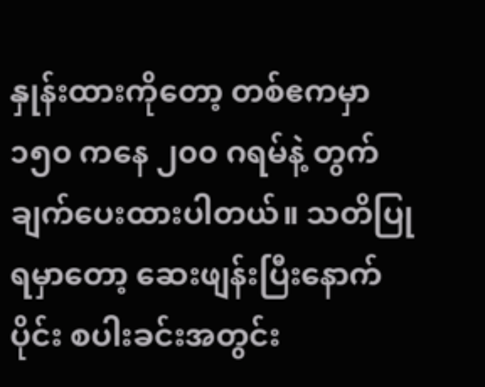နှုန်းထားကိုတော့ တစ်ဧကမှာ ၁၅၀ ကနေ ၂၀၀ ဂရမ်နဲ့ တွက်ချက်ပေးထားပါတယ်။ သတိပြုရမှာတော့ ဆေးဖျန်းပြီးနောက်ပိုင်း စပါးခင်းအတွင်း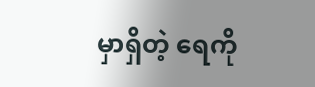မှာရှိတဲ့ ရေကို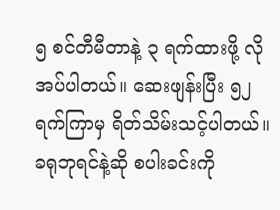၅ စင်တီမီတာနဲ့ ၃ ရက်ထားဖို့ လိုအပ်ပါတယ်။ ဆေးဖျန်းပြီး ၅၂ ရက်ကြာမှ ရိတ်သိမ်းသင့်ပါတယ်။ ခရုဘုရင်နဲ့ဆို စပါးခင်းကို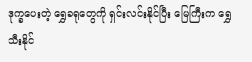ဒုက္ခပေးတဲ့ ရွှေခရုတွေကို ရှင်းလင်းနိုင်ပြီး မြေကြီးက ရွှေသီးနိုင်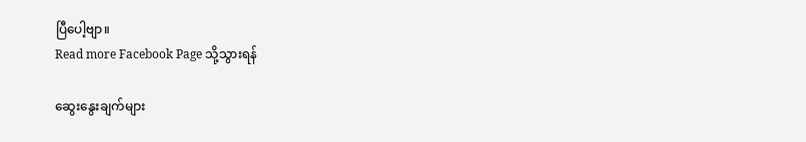ပြီပေါ့ဗျာ။
Read more Facebook Page သို့သွားရန်

ဆွေးနွေးချက်များ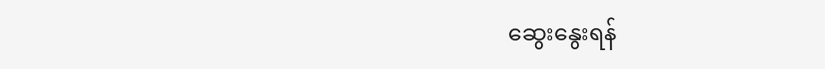ဆွေးနွေးရန်